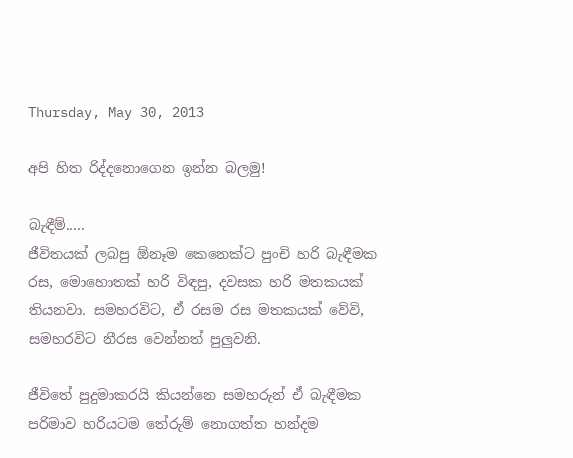Thursday, May 30, 2013

අපි හිත රිද්දනොගෙන ඉන්න බලමු!

බැඳීම්.....
ජීවිතයක් ලබපු ඕනෑම කෙනෙක්ට පුංචි හරි බැඳීමක රස, මොහොතක් හරි විඳපු, දවසක හරි මතකයක් තියනවා. සමහරවිට, ඒ රසම රස මතකයක් වේවි, සමහරවිට නීරස වෙන්නත් පුලුවනි.

ජීවිතේ පුදුමාකරයි කියන්නෙ සමහරුන් ඒ බැඳීමක පරිමාව හරියටම තේරුම් නොගත්ත හන්දම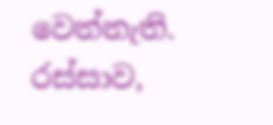වෙන්නැති. රස්සාව,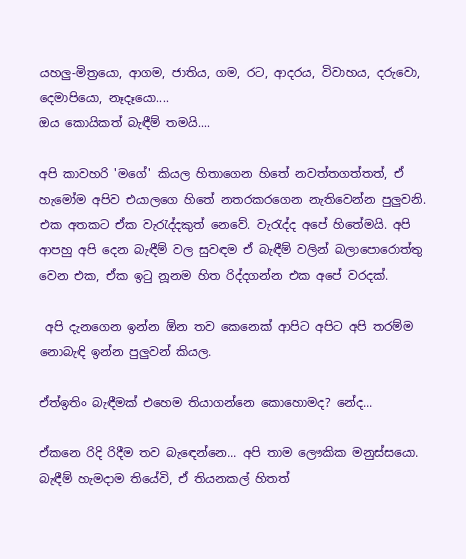යහලු-මිත්‍රයො, ආගම, ජාතිය, ගම, රට, ආදරය, විවාහය, දරුවො, දෙමාපියො, නෑදෑයො....
ඔය කොයිකත් බැඳීම් තමයි....

අපි කාවහරි 'මගේ' කියල හිතාගෙන හිතේ නවත්තගත්තත්, ඒ හැමෝම අපිව එයාලගෙ හිතේ නතරකරගෙන නැතිවෙන්න පුලුවනි. එක අතකට ඒක වැරැද්දකුත් නෙවේ. වැරැද්ද අපේ හිතේමයි. අපි ආපහු අපි දෙන බැඳීම් වල සුවඳම ඒ බැඳීම් වලින් බලාපොරොත්තු වෙන එක, ඒක ඉටු නූනම හිත රිද්දගන්න එක අපේ වරදක්.

 අපි දැනගෙන ඉන්න ඕන තව කෙනෙක් ආපිට අපිට අපි තරම්ම නොබැඳි ඉන්න පුලුවන් කියල.

ඒත්ඉතිං බැඳීමක් එහෙම තියාගන්නෙ කොහොමද? නේද...

ඒකනෙ රිදි රිදීම තව බැඳෙන්නෙ... අපි තාම ලෞකික මනුස්සයො. බැඳීම් හැමදාම තියේවි, ඒ තියනකල් හිතත්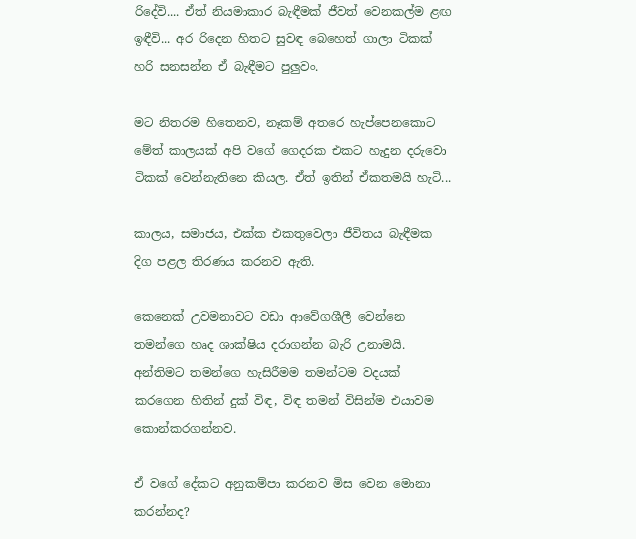රිදේවි.... ඒත් නියමාකාර බැඳීමක් ජීවත් වෙනකල්ම ළඟ ඉඳීවි... අර රිදෙන හිතට සුවඳ බෙහෙත් ගාලා ටිකක් හරි සනසන්න ඒ බැඳීමට පුලුවං.

මට නිතරම හිතෙනව, නෑකම් අතරෙ හැප්පෙනකොට මේත් කාලයක් අපි වගේ ගෙදරක එකට හැදුන දරුවො ටිකක් වෙන්නැතිනෙ කියල. ඒත් ඉතින් ඒකතමයි හැටි...

කාලය, සමාජය, එක්ක එකතුවෙලා ජීවිතය බැඳීමක දිග පළල තිරණය කරනව ඇති.

කෙනෙක් උවමනාවට වඩා ආවේගශීලී වෙන්නෙ තමන්ගෙ හෘද ශාක්ෂිය දරාගන්න බැරි උනාමයි. අන්තිමට තමන්ගෙ හැසිරීමම තමන්ටම වදයක් කරගෙන හිතින් දුක් විඳ, විඳ තමන් විසින්ම එයාවම කොන්කරගන්නව.

ඒ වගේ දේකට අනුකම්පා කරනව මිස වෙන මොනා කරන්නද?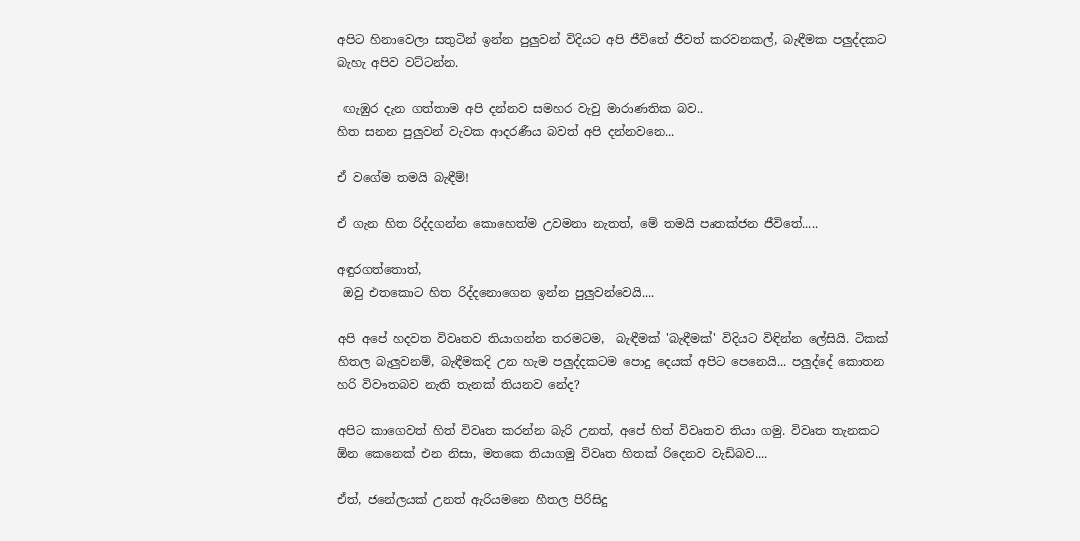අපිට හිනාවෙලා සතුටින් ඉන්න පුලුවන් විදියට අපි ජීවිතේ ජීවත් කරවනකල්, බැඳීමක පලුද්දකට බැහැ අපිව වට්ටන්න.

 ඟැඹුර දැන ගත්තාම අපි දන්නව සමහර වැවු මාරාණතික බව..
හිත සනන පුලුවන් වැවක ආදරණීය බවත් අපි දන්නවනෙ...

ඒ වගේම තමයි බැඳීම්!

ඒ ගැන හිත රිද්දගන්න කොහෙත්ම උවමනා නැතත්, මේ තමයි පෘතක්ජන ජීවිතේ.....

අඳුරගත්තොත්,
 ඔවු එතකොට හිත රිද්දනොගෙන ඉන්න පුලුවන්වෙයි....

අපි අපේ හදවත විවෘතව තියාගන්න තරමටම,  බැඳීමක් 'බැඳීමක්' විදියට විඳින්න ලේසියි. ටිකක් හිතල බැලුවනම්, බැඳීමකදි උන හැම පලුද්දකටම පොදු දෙයක් අපිට පෙනෙයි... පලුද්දේ කොතන හරි විවෟතබව නැති තැනක් තියනව නේද?

අපිට කාගෙවත් හිත් විවෘත කරන්න බැරි උනත්, අපේ හිත් විවෘතව තියා ගමු. විවෘත තැනකට ඕන කෙනෙක් එන නිසා, මතකෙ තියාගමු විවෘත හිතක් රිදෙනව වැඩිබව....

ඒත්, ජනේලයක් උනත් ඇරියමනෙ හීතල පිරිසිදු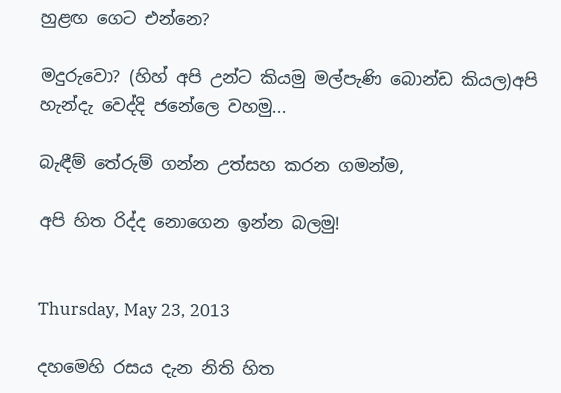හුළඟ ගෙට එන්නෙ?

මදුරුවො? (හිහ් අපි උන්ට කියමු මල්පැණි බොන්ඩ කියල)අපි හැන්දැ වෙද්දි ජනේලෙ වහමු...

බැඳීම් තේරුම් ගන්න උත්සහ කරන ගමන්ම,

අපි හිත රිද්ද නොගෙන ඉන්න බලමු!


Thursday, May 23, 2013

දහමෙහි රසය දැන නිති හිත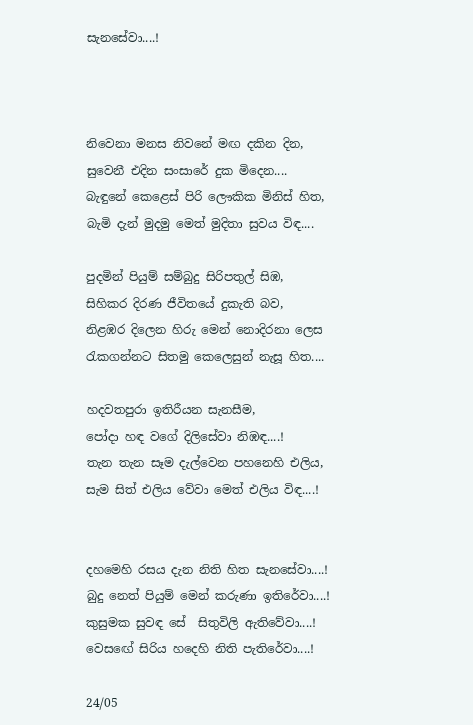සැනසේවා....!



නිවෙනා මනස නිවනේ මඟ දකින දින,
සුවෙනී එදින සංසාරේ දුක මිදෙන....
බැඳුනේ කෙළෙස් පිරි ලෞකික මිනිස් හිත,
බැමි දැන් මුදමු මෙත් මුදිතා සුවය විඳ....

පුදමින් පියුම් සම්බුදු සිරිපතුල් සිඹ,
සිහිකර දිරණ ජීවිතයේ දුකැති බව,
නිළඹර දිලෙන හිරු මෙන් නොදිරනා ලෙස
රැකගන්නට සිතමු කෙලෙසුන් නැසූ හිත....

හදවතපුරා ඉතිරීයන සැනසීම,
පෝදා හඳ වගේ දිලිසේවා නිඹඳ....!
තැන තැන සෑම දැල්වෙන පහනෙහි එලිය,
සැම සිත් එලිය වේවා මෙත් එලිය විඳ....!


දහමෙහි රසය දැන නිති හිත සැනසේවා....!
බුදු නෙත් පියුම් මෙන් කරුණා ඉතිරේවා....!
කුසුමක සුවඳ සේ  සිතුවිලි ඇතිවේවා....!
වෙසඟේ සිරිය හදෙහි නිති පැතිරේවා....!

24/05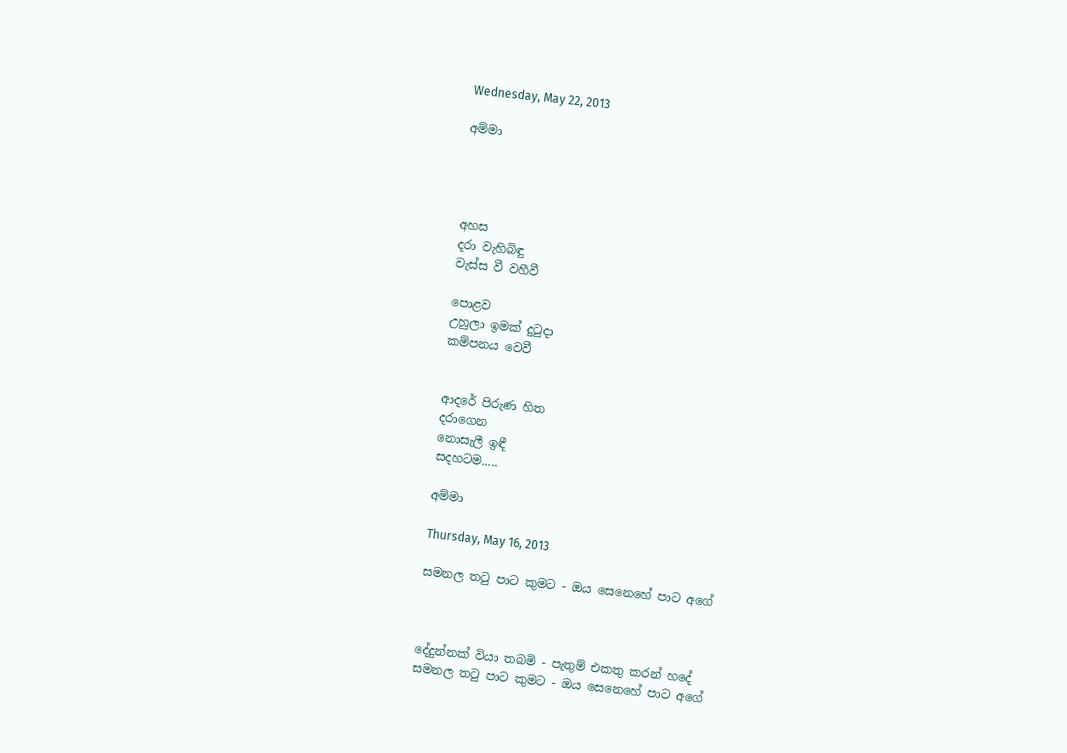Wednesday, May 22, 2013

අම්මා




අහස
දරා වැහිබිඳු
වැස්ස වී වහීවී

පොළව
උහුලා ඉමක් දුටුදා
කම්පනය වෙවී


ආදරේ පිරුණ හිත
දරාගෙන
නොසැලී ඉඳී
සදහටම.....

අම්මා

Thursday, May 16, 2013

සමනල තටු පාට කුමට - ඔය සෙනෙහේ පාට අගේ



දේදුන්නක් වියා තබමි - පැතුම් එකතු කරන් හදේ
සමනල තටු පාට කුමට - ඔය සෙනෙහේ පාට අගේ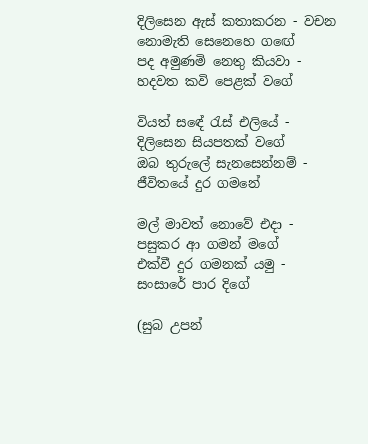දිලිසෙන ඇස් කතාකරන - වචන නොමැති සෙනෙහෙ ගඟේ
පද අමුණමි නෙතු කියවා - හදවත කවි පෙළක් වගේ

වියත් සඳේ රැස් එලියේ - දිලිසෙන සියපතක් වගේ
ඔබ තුරුලේ සැනසෙන්නම් - ජීවිතයේ දුර ගමනේ

මල් මාවත් නොවේ එදා - පසුකර ආ ගමන් මගේ
එක්වී දුර ගමනක් යමු - සංසාරේ පාර දිගේ

(සුබ උපන්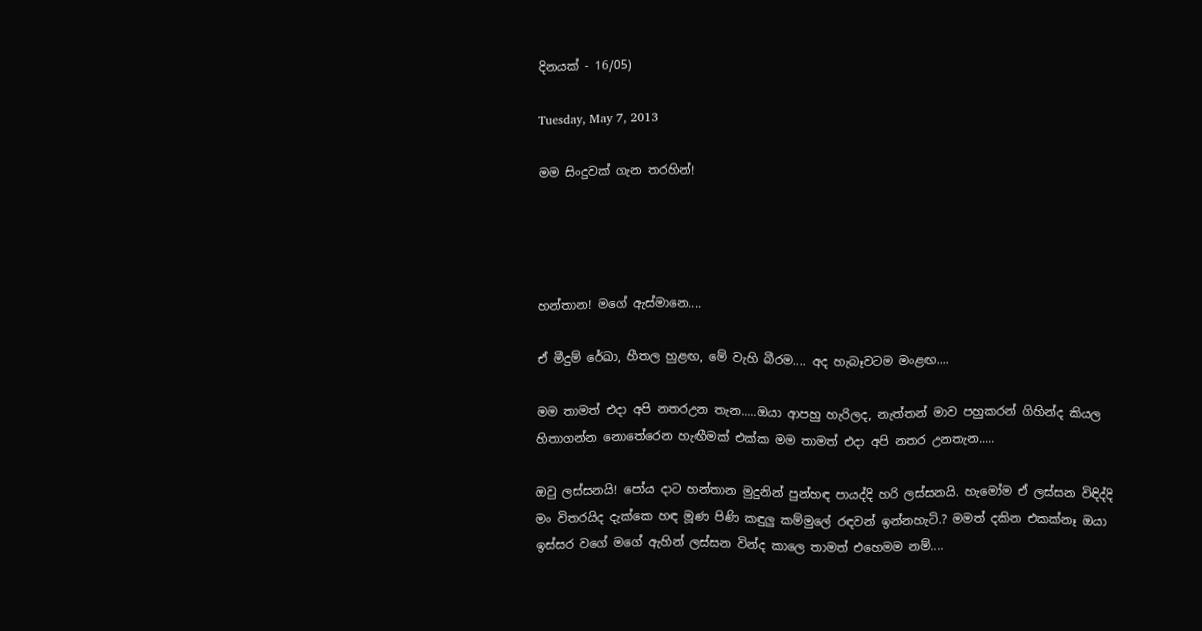දිනයක් - 16/05)

Tuesday, May 7, 2013

මම සිංදුවක් ගැන තරහින්!




හන්තාන! මගේ ඇස්මානෙ....

ඒ මීදුම් රේඛා, හීතල හුළඟ, මේ වැහි බීරම.... අද හැබෑවටම මංළඟ....

මම තාමත් එදා අපි නතරඋන තැන.....ඔයා ආපහු හැරිලද, නැත්තන් මාව පහුකරන් ගිහින්ද කියල හිතාගන්න නොතේරෙන හැඟීමක් එක්ක මම තාමත් එදා අපි නතර උනතැන.....

ඔවු ලස්සනයි! පෝය දාට හන්තාන මුදුනින් පුන්හඳ පායද්දි හරි ලස්සනයි. හැමෝම ඒ ලස්සන විඳිද්දි මං විතරයිද දැක්කෙ හඳ මූණ පිණි කඳුලු කම්මුලේ රඳවන් ඉන්නහැටි.? මමත් දකින එකක්නෑ ඔයා ඉස්සර වගේ මගේ ඇහින් ලස්සන වින්ද කාලෙ තාමත් එහෙමම නම්....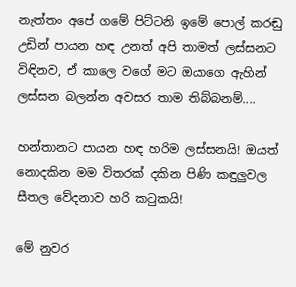නැත්තං අපේ ගමේ පිට්ටනි ඉමේ පොල් කරඬු උඩින් පායන හඳ උනත් අපි තාමත් ලස්සනට විඳිනව, ඒ කාලෙ වගේ මට ඔයාගෙ ඇහින් ලස්සන බලන්න අවසර තාම තිබ්බනම්....

හන්තානට පායන හඳ හරිම ලස්සනයි! ඔයත් නොදකින මම විතරක් දකින පිණි කඳුලුවල සීතල වේදනාව හරි කටුකයි!

මේ නුවර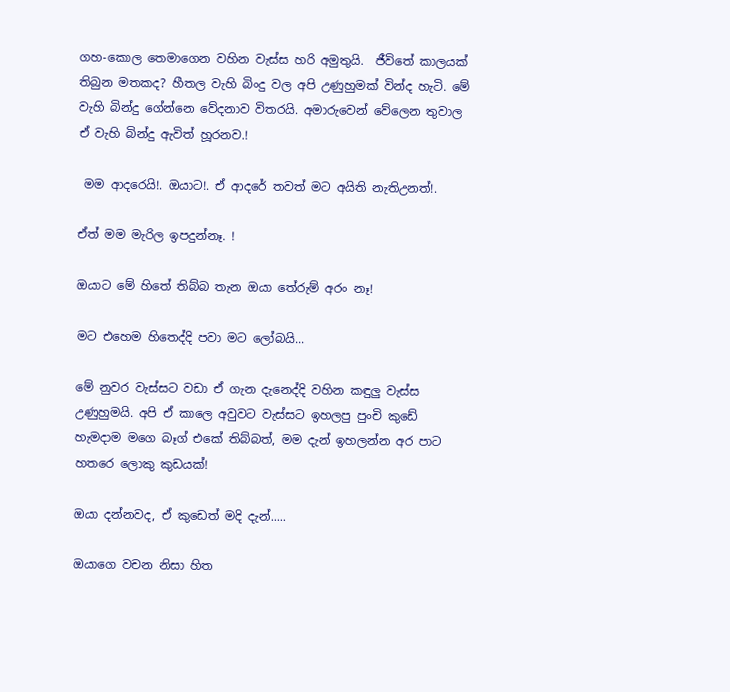ගහ-කොල තෙමාගෙන වහින වැස්ස හරි අමුතුයි.  ජීවිතේ කාලයක් තිබුන මතකද? හීතල වැහි බිංදු වල අපි උණුහුමක් වින්ද හැටි. මේ වැහි බින්දු ගේන්නෙ වේදනාව විතරයි. අමාරුවෙන් වේලෙන තුවාල ඒ වැහි බින්දු ඇවිත් හූරනව.!

 මම ආදරෙයි!. ඔයාට!. ඒ ආදරේ තවත් මට අයිති නැතිඋනත්!.

ඒත් මම මැරිල ඉපදුන්නෑ. !

ඔයාට මේ හිතේ තිබ්බ තැන ඔයා තේරුම් අරං නෑ!

මට එහෙම හිතෙද්දි පවා මට ලෝබයි...

මේ නුවර වැස්සට වඩා ඒ ගැන දැනෙද්දි වහින කඳුලු වැස්ස උණුහුමයි. අපි ඒ කාලෙ අවුවට වැස්සට ඉහලපු පුංචි කුඩේ හැමදාම මගෙ බෑග් එකේ තිබ්බත්, මම දැන් ඉහලන්න අර පාට හතරෙ ලොකු කුඩයක්!

ඔයා දන්නවද, ඒ කුඩෙත් මදි දැන්.....

ඔයාගෙ වචන නිසා හිත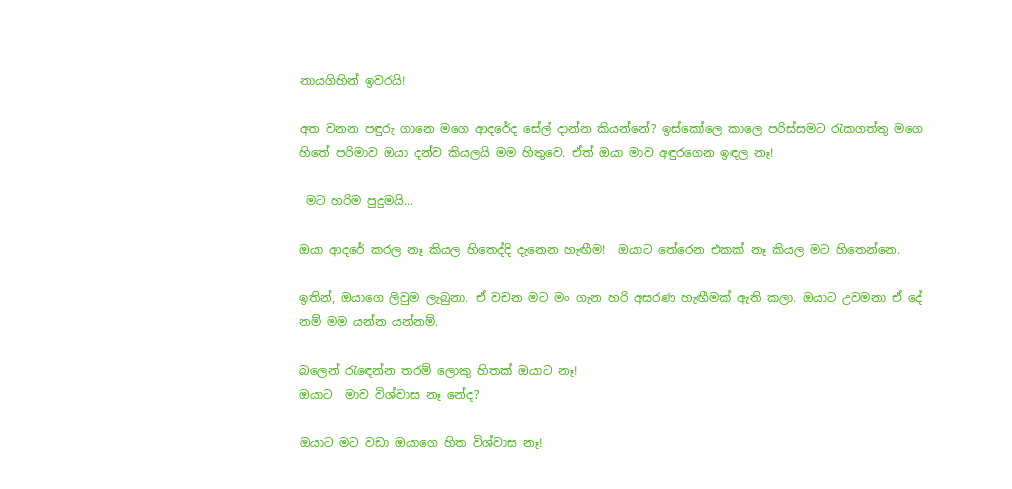නායගිහින් ඉවරයි!

අත වනන පඳුරු ගානෙ මගෙ ආදරේද සේල් දාන්න කියන්නේ? ඉස්කෝලෙ කාලෙ පරිස්සමට රැකගත්තු මගෙ හිතේ පරිමාව ඔයා දන්ව කියලයි මම හිතුවෙ. ඒත් ඔයා මාව අඳුරගෙන ඉඳල නෑ!

 මට හරිම පුදුමයි...

ඔයා ආදරේ කරල නෑ කියල හිතෙද්දි දැනෙන හැඟීම!  ඔයාට තේරෙන එකක් නෑ කියල මට හිතෙන්නෙ.

ඉතින්, ඔයාගෙ ලිවුම ලැබුනා. ඒ වචන මට මං ගැන හරි අසරණ හැඟීමක් ඇති කලා. ඔයාට උවමනා ඒ දේ නම් මම යන්න යන්නම්.

බලෙන් රැඳෙන්න තරම් ලොකු හිතක් ඔයාට නෑ!
ඔයාට  මාව විශ්වාස නෑ නේද?

ඔයාට මට වඩා ඔයාගෙ හිත විශ්වාස නෑ!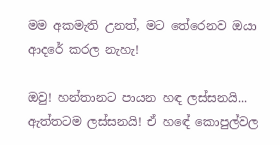මම අකමැති උනත්, මට තේරෙනව ඔයා ආදරේ කරල නැහැ!

ඔවු! හන්තානට පායන හඳ ලස්සනයි... ඇත්තටම ලස්සනයි! ඒ හඳේ කොපුල්වල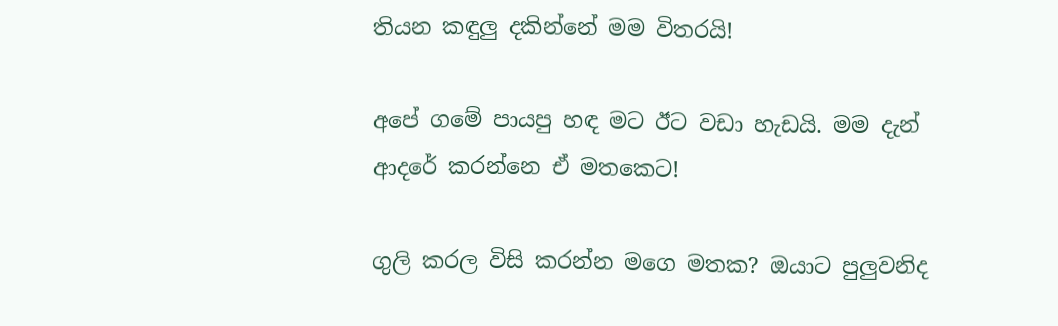තියන කඳුලු දකින්නේ මම විතරයි!

අපේ ගමේ පායපු හඳ මට ඊට වඩා හැඩයි. මම දැන් ආදරේ කරන්නෙ ඒ මතකෙට!

ගුලි කරල විසි කරන්න මගෙ මතක? ඔයාට පුලුවනිද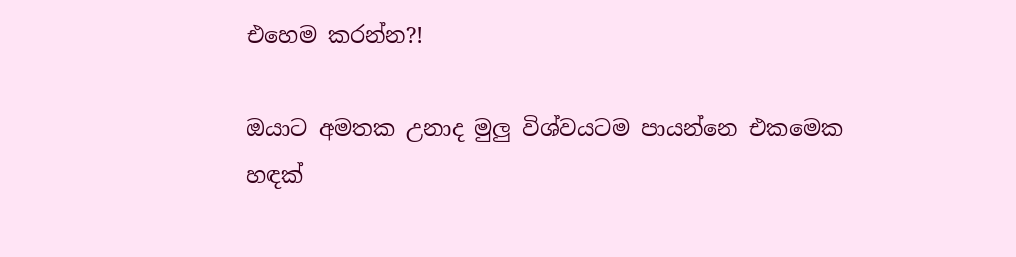එහෙම කරන්න?!

ඔයාට අමතක උනාද මුලු විශ්වයටම පායන්නෙ එකමෙක හඳක්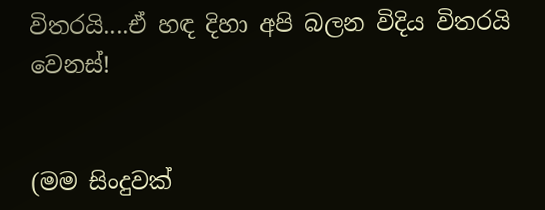විතරයි....ඒ හඳ දිහා අපි බලන විදිය විතරයි වෙනස්!


(මම සිංදුවක්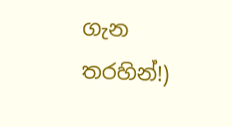ගැන තරහින්!)